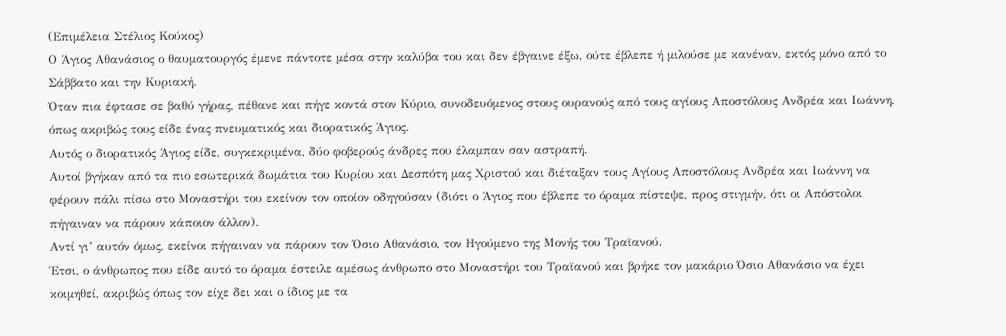(Επιμέλεια Στέλιος Κούκος)
Ο Άγιος Αθανάσιος ο θαυματουργός έμενε πάντοτε μέσα στην καλύβα του και δεν έβγαινε έξω, ούτε έβλεπε ή μιλούσε με κανέναν, εκτός μόνο από το Σάββατο και την Κυριακή.
Όταν πια έφτασε σε βαθύ γήρας, πέθανε και πήγε κοντά στον Κύριο, συνοδευόμενος στους ουρανούς από τους αγίους Αποστόλους Ανδρέα και Ιωάννη, όπως ακριβώς τους είδε ένας πνευματικός και διορατικός Άγιος.
Αυτός ο διορατικός Άγιος είδε, συγκεκριμένα, δύο φοβερούς άνδρες που έλαμπαν σαν αστραπή.
Αυτοί βγήκαν από τα πιο εσωτερικά δωμάτια του Κυρίου και Δεσπότη μας Χριστού και διέταξαν τους Αγίους Αποστόλους Ανδρέα και Ιωάννη να φέρουν πάλι πίσω στο Μοναστήρι του εκείνον τον οποίον οδηγούσαν (διότι ο Άγιος που έβλεπε το όραμα πίστεψε, προς στιγμήν, ότι οι Απόστολοι πήγαιναν να πάρουν κάποιον άλλον).
Αντί γι’ αυτόν όμως, εκείνοι πήγαιναν να πάρουν τον Όσιο Αθανάσιο, τον Ηγούμενο της Μονής του Τραϊανού.
Έτσι, ο άνθρωπος που είδε αυτό το όραμα έστειλε αμέσως άνθρωπο στο Μοναστήρι του Τραϊανού και βρήκε τον μακάριο Όσιο Αθανάσιο να έχει κοιμηθεί, ακριβώς όπως τον είχε δει και ο ίδιος με τα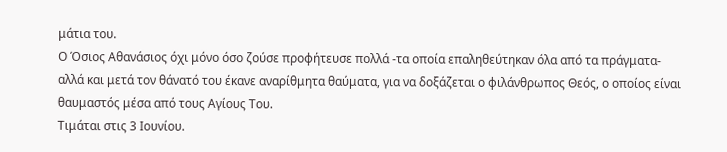μάτια του.
Ο Όσιος Αθανάσιος όχι μόνο όσο ζούσε προφήτευσε πολλά -τα οποία επαληθεύτηκαν όλα από τα πράγματα- αλλά και μετά τον θάνατό του έκανε αναρίθμητα θαύματα, για να δοξάζεται ο φιλάνθρωπος Θεός, ο οποίος είναι θαυμαστός μέσα από τους Αγίους Του.
Τιμάται στις 3 Ιουνίου.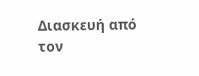Διασκευή από τον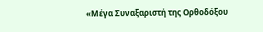«Μέγα Συναξαριστή της Ορθοδόξου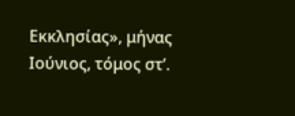Εκκλησίας», μήνας Ιούνιος, τόμος στ’.